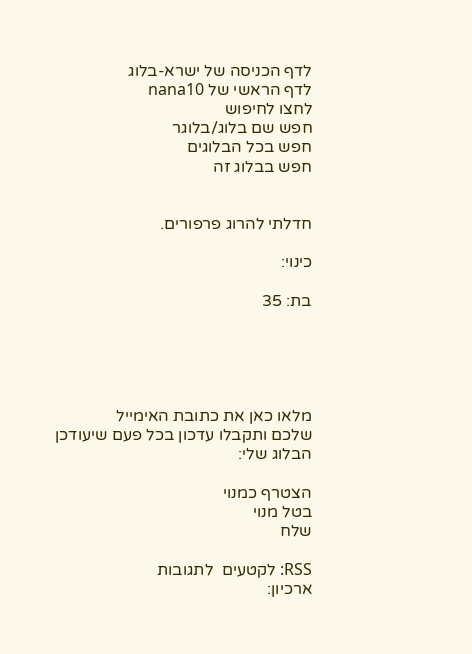לדף הכניסה של ישרא-בלוג
לדף הראשי של nana10
לחצו לחיפוש
חפש שם בלוג/בלוגר
חפש בכל הבלוגים
חפש בבלוג זה


חדלתי להרוג פרפורים.

כינוי:

בת: 35





מלאו כאן את כתובת האימייל
שלכם ותקבלו עדכון בכל פעם שיעודכן הבלוג שלי:

הצטרף כמנוי
בטל מנוי
שלח

RSS: לקטעים  לתגובות
ארכיון: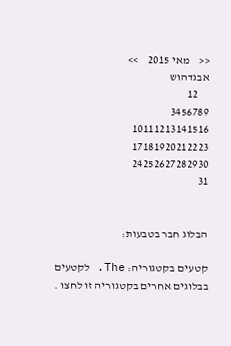<<    מאי 2015    >>
אבגדהוש
     12
3456789
10111213141516
17181920212223
24252627282930
31


הבלוג חבר בטבעות:

קטעים בקטגוריה: The. לקטעים בבלוגים אחרים בקטגוריה זו לחצו .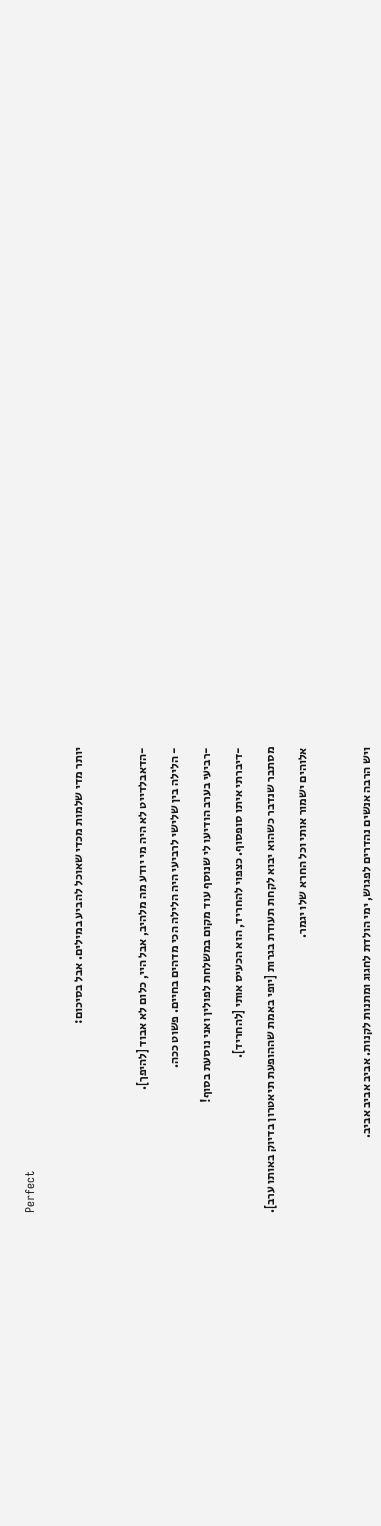Perfect


יותר מדי שלמות מכדי שאוכל להביע במילים. אבל בסיכום:



-הדאבלדייט לא היה מי יודע מה מלהיב, אבל היי, כלום לא אבוד [להיפך].

- הלילה בין שלישי לרביעי היה הלילה הכי מדהים בחיים. פשוט ככה.

-רביעי בערב הודיעו לי שנוסף עוד מקום במשלחת לפולין ואני נוסעת בסוף!

-דיברתי איתו סופסוף. כצפוי להחריד, הוא הכעיס אותי [להחריד].

מסתבר שנדבר כשהוא יבוא לקחת תעודת בגרות [יופי באמת שההופעת תיאטרון בדיוק באותו ערב].

אלוהים ישמור אותי וכל החרא שלו יגמר.



ויש הרבה אנשים נהדרים לפגוש, ימי הולדת לחגוג ומתנות לקנות. אביב אביב אביב.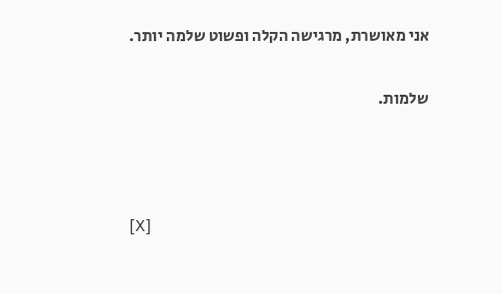אני מאושרת, מרגישה הקלה ופשוט שלמה יותר.

שלמות.



[X]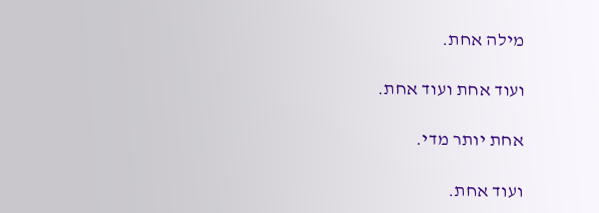מילה אחת.

ועוד אחת ועוד אחת.

אחת יותר מדי.

ועוד אחת.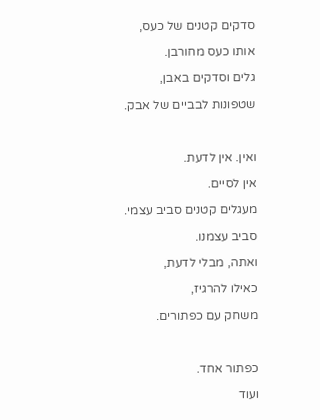סדקים קטנים של כעס,

אותו כעס מחורבן.

גלים וסדקים באבן,

שטפונות לבביים של אבק.



ואין. אין לדעת.

אין לסיים.

מעגלים קטנים סביב עצמי.

סביב עצמנו.

ואתה, מבלי לדעת,

כאילו להרגיז,

משחק עם כפתורים.



כפתור אחד.

ועוד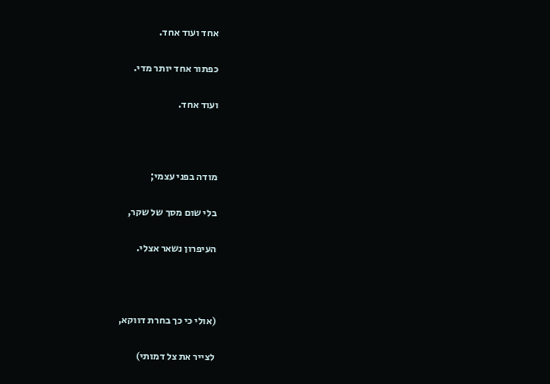אחד ועוד אחד.

כפתור אחד יותר מדי.

ועוד אחד.



מודה בפני עצמי;

בלי שום מסך של שקר,

העיפרון נשאר אצלי.



(אולי כי כך בחרת דווקא,

לצייר את צל דמותי)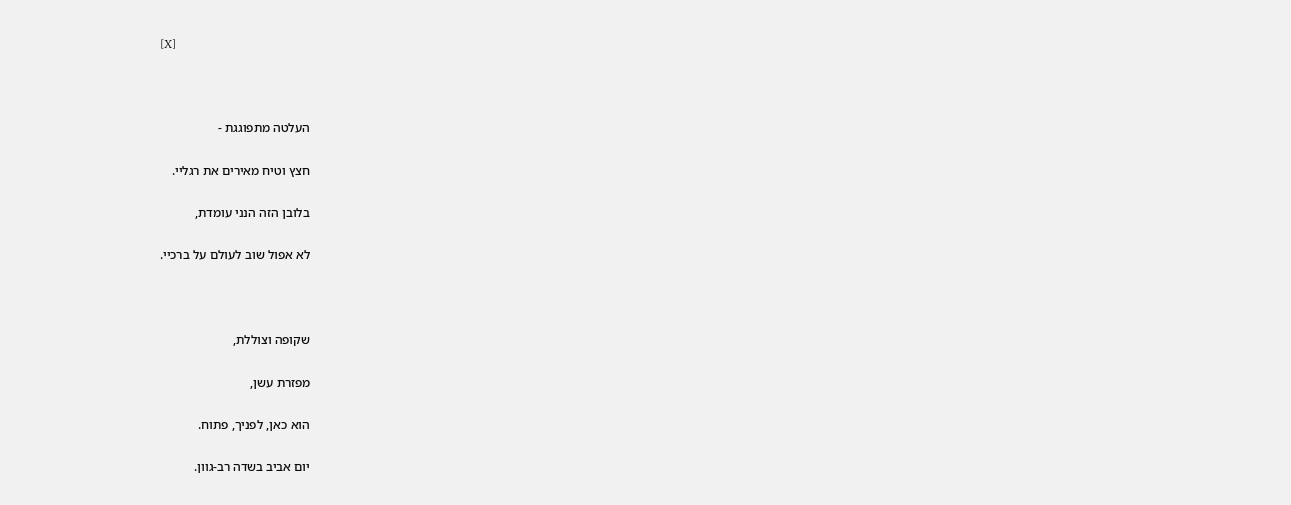[X]



העלטה מתפוגגת -

חצץ וטיח מאירים את רגליי.

בלובן הזה הנני עומדת,

לא אפול שוב לעולם על ברכיי.



שקופה וצוללת,

מפזרת עשן,

הוא כאן, לפניך, פתוח.

יום אביב בשדה רב-גוון.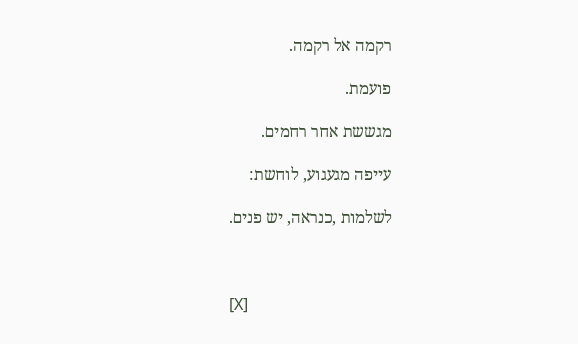רקמה אל רקמה.

פועמת.

מגששת אחר רחמים.

עייפה מגעגוע, לוחשת:

לשלמות ,כנראה, יש פנים.



[X]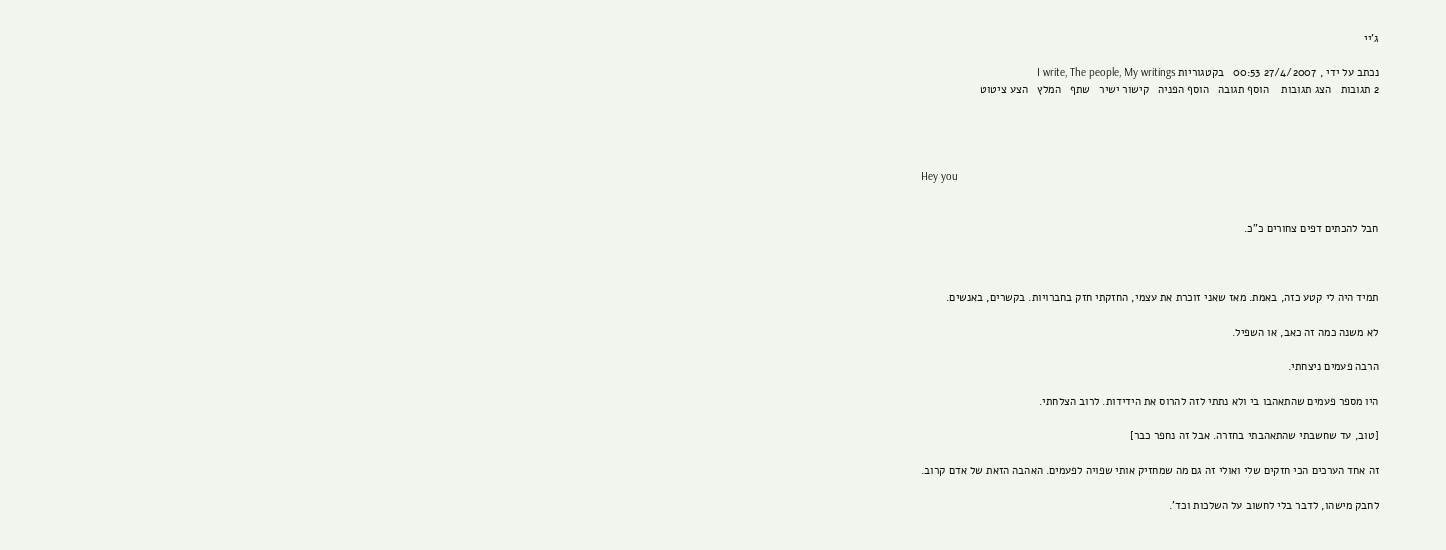ג'יי

נכתב על ידי , 27/4/2007 00:53   בקטגוריות I write, The people, My writings
2 תגובות   הצג תגובות    הוסף תגובה   הוסף הפניה   קישור ישיר   שתף   המלץ   הצע ציטוט




Hey you


חבל להכתים דפים צחורים כ"כ.



תמיד היה לי קטע כזה, באמת. מאז שאני זוכרת את עצמי, החזקתי חזק בחברויות. בקשרים, באנשים.

לא משנה כמה זה כאב, או השפיל.

הרבה פעמים ניצחתי.

היו מספר פעמים שהתאהבו בי ולא נתתי לזה להרוס את הידידות. לרוב הצלחתי.

[טוב, עד שחשבתי שהתאהבתי בחזרה. אבל זה נחפר כבר]

זה אחד הערכים הכי חזקים שלי ואולי זה גם מה שמחזיק אותי שפויה לפעמים. האהבה הזאת של אדם קרוב.

לחבק מישהו, לדבר בלי לחשוב על השלכות וכד'.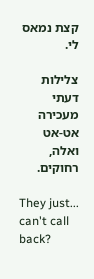קצת נמאס לי.

צלילות דעתי מעכירה אט-אט ואלה, רחוקים.

They just... can't call back?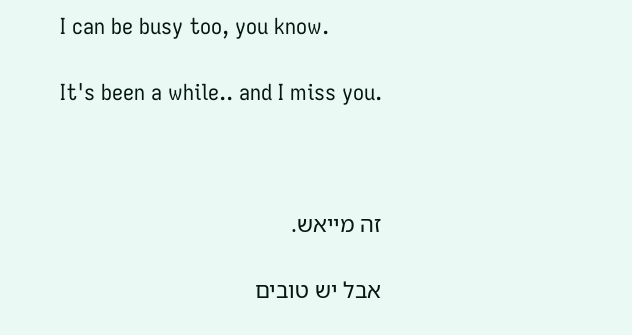I can be busy too, you know.

It's been a while.. and I miss you.



זה מייאש.

אבל יש טובים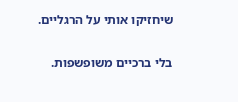שיחזיקו אותי על הרגליים.

בלי ברכיים משופשפות.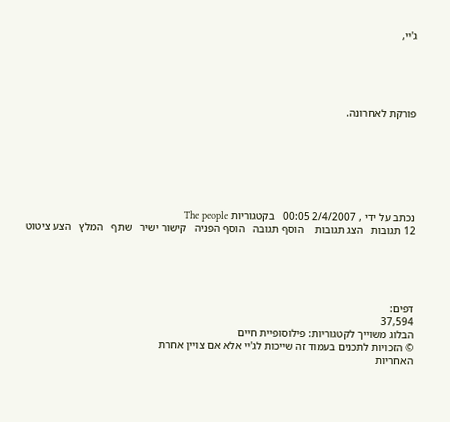ג'יי,





פורקת לאחרונה.







נכתב על ידי , 2/4/2007 00:05   בקטגוריות The people
12 תגובות   הצג תגובות    הוסף תגובה   הוסף הפניה   קישור ישיר   שתף   המלץ   הצע ציטוט





דפים:
37,594
הבלוג משוייך לקטגוריות: פילוסופיית חיים
© הזכויות לתכנים בעמוד זה שייכות לג'יי אלא אם צויין אחרת
האחריות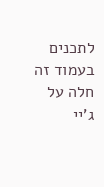לתכנים בעמוד זה חלה על ג'יי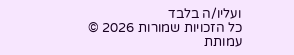ועליו/ה בלבד
כל הזכויות שמורות 2026 © עמותת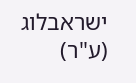ישראבלוג (ע"ר)